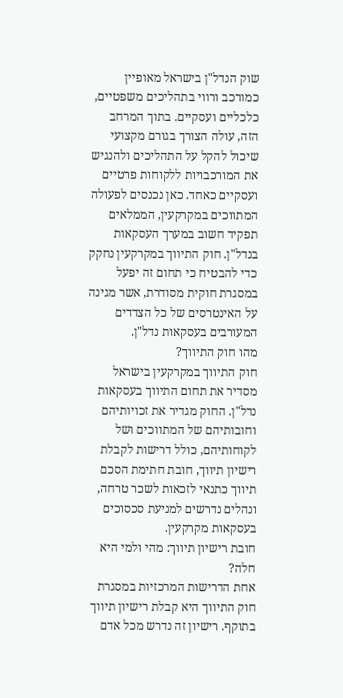שוק הנדל"ן בישראל מאופיין כמורכב ורווי בתהליכים משפטיים, כלכליים ועסקיים. בתוך המרחב הזה, עולה הצורך בגורם מקצועי שיכול להקל על התהליכים ולהנגיש את המורכבויות ללקוחות פרטיים ועסקיים כאחד. כאן נכנסים לפעולה המתווכים במקרקעין, הממלאים תפקיד חשוב במערך העסקאות בנדל"ן. חוק התיווך במקרקעין נחקק כדי להבטיח כי תחום זה יפעל במסגרת חוקית מסודרת, אשר מגינה על האינטרסים של כל הצדדים המעורבים בעסקאות נדל"ן.
מהו חוק התיווך?
חוק התיווך במקרקעין בישראל מסדיר את תחום התיווך בעסקאות נדל"ן. החוק מגדיר את זכויותיהם וחובותיהם של המתווכים ושל לקוחותיהם, כולל דרישות לקבלת רישיון תיווך, חובת חתימת הסכם תיווך כתנאי לזכאות לשכר טרחה, ונהלים נדרשים למניעת סכסוכים בעסקאות מקרקעין.
חובת רישיון תיווך: מהי ולמי היא חלה?
אחת הדרישות המרכזיות במסגרת חוק התיווך היא קבלת רישיון תיווך בתוקף. רישיון זה נדרש מכל אדם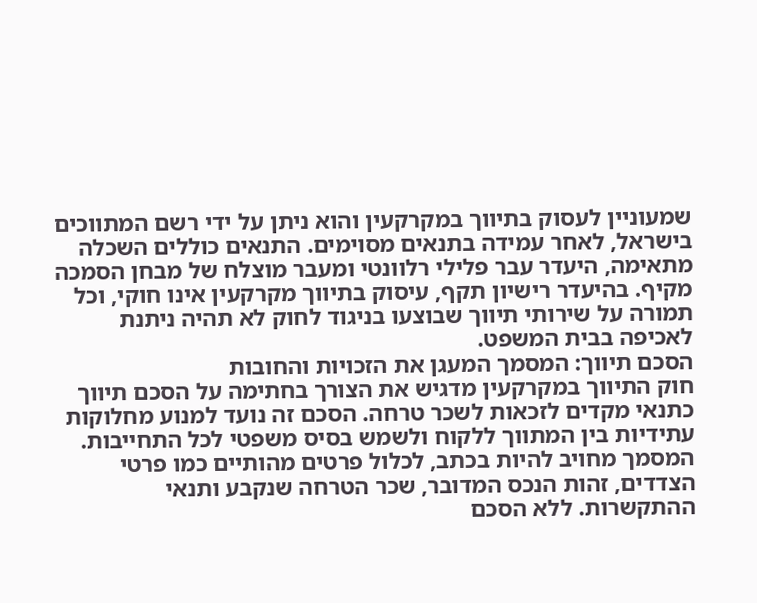שמעוניין לעסוק בתיווך במקרקעין והוא ניתן על ידי רשם המתווכים בישראל, לאחר עמידה בתנאים מסוימים. התנאים כוללים השכלה מתאימה, היעדר עבר פלילי רלוונטי ומעבר מוצלח של מבחן הסמכה מקיף. בהיעדר רישיון תקף, עיסוק בתיווך מקרקעין אינו חוקי, וכל תמורה על שירותי תיווך שבוצעו בניגוד לחוק לא תהיה ניתנת לאכיפה בבית המשפט.
הסכם תיווך: המסמך המעגן את הזכויות והחובות
חוק התיווך במקרקעין מדגיש את הצורך בחתימה על הסכם תיווך כתנאי מקדים לזכאות לשכר טרחה. הסכם זה נועד למנוע מחלוקות עתידיות בין המתווך ללקוח ולשמש בסיס משפטי לכל התחייבות. המסמך מחויב להיות בכתב, לכלול פרטים מהותיים כמו פרטי הצדדים, זהות הנכס המדובר, שכר הטרחה שנקבע ותנאי ההתקשרות. ללא הסכם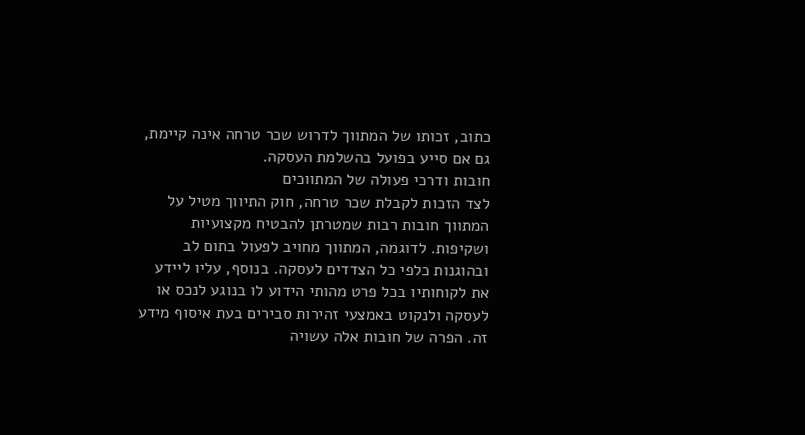כתוב, זכותו של המתווך לדרוש שכר טרחה אינה קיימת, גם אם סייע בפועל בהשלמת העסקה.
חובות ודרכי פעולה של המתווכים
לצד הזכות לקבלת שכר טרחה, חוק התיווך מטיל על המתווך חובות רבות שמטרתן להבטיח מקצועיות ושקיפות. לדוגמה, המתווך מחויב לפעול בתום לב ובהוגנות כלפי כל הצדדים לעסקה. בנוסף, עליו ליידע את לקוחותיו בכל פרט מהותי הידוע לו בנוגע לנכס או לעסקה ולנקוט באמצעי זהירות סבירים בעת איסוף מידע זה. הפרה של חובות אלה עשויה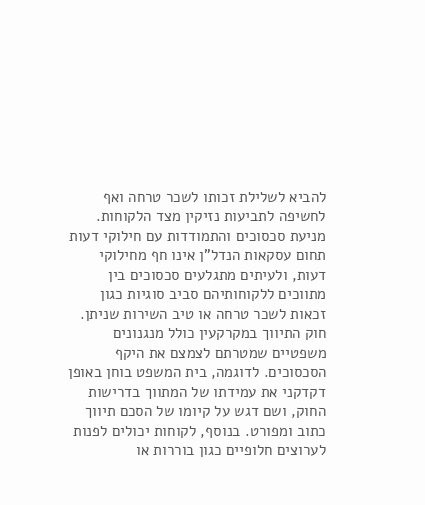להביא לשלילת זכותו לשכר טרחה ואף לחשיפה לתביעות נזיקין מצד הלקוחות.
מניעת סכסוכים והתמודדות עם חילוקי דעות
תחום עסקאות הנדל"ן אינו חף מחילוקי דעות, ולעיתים מתגלעים סכסוכים בין מתווכים ללקוחותיהם סביב סוגיות כגון זכאות לשכר טרחה או טיב השירות שניתן. חוק התיווך במקרקעין כולל מנגנונים משפטיים שמטרתם לצמצם את היקף הסכסוכים. לדוגמה, בית המשפט בוחן באופן דקדקני את עמידתו של המתווך בדרישות החוק, ושם דגש על קיומו של הסכם תיווך כתוב ומפורט. בנוסף, לקוחות יכולים לפנות לערוצים חלופיים כגון בוררות או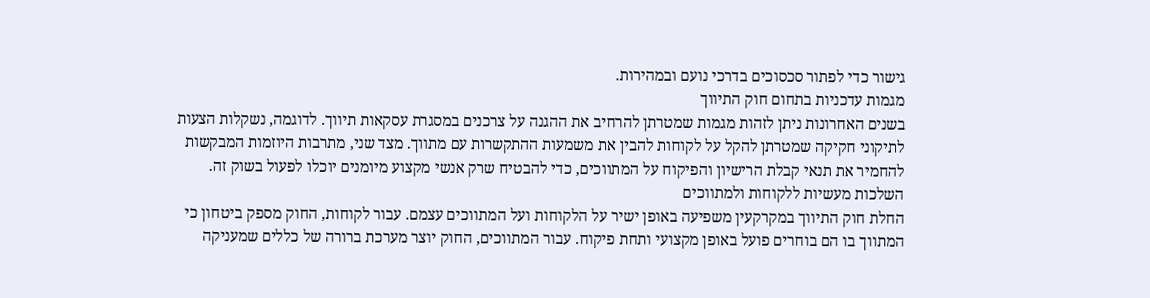גישור כדי לפתור סכסוכים בדרכי נועם ובמהירות.
מגמות עדכניות בתחום חוק התיווך
בשנים האחרונות ניתן לזהות מגמות שמטרתן להרחיב את ההגנה על צרכנים במסגרת עסקאות תיווך. לדוגמה, נשקלות הצעות לתיקוני חקיקה שמטרתן להקל על לקוחות להבין את משמעות ההתקשרות עם מתווך. מצד שני, מתרבות היוזמות המבקשות להחמיר את תנאי קבלת הרישיון והפיקוח על המתווכים, כדי להבטיח שרק אנשי מקצוע מיומנים יוכלו לפעול בשוק זה.
השלכות מעשיות ללקוחות ולמתווכים
החלת חוק התיווך במקרקעין משפיעה באופן ישיר על הלקוחות ועל המתווכים עצמם. עבור לקוחות, החוק מספק ביטחון כי המתווך בו הם בוחרים פועל באופן מקצועי ותחת פיקוח. עבור המתווכים, החוק יוצר מערכת ברורה של כללים שמעניקה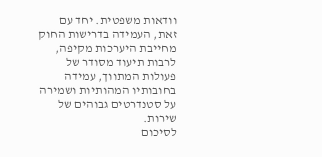וודאות משפטית. יחד עם זאת, העמידה בדרישות החוק מחייבת היערכות מקיפה, לרבות תיעוד מסודר של פעולות המתווך, עמידה בחובותיו המהותיות ושמירה על סטנדרטים גבוהים של שירות.
לסיכום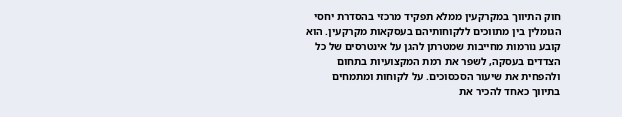חוק התיווך במקרקעין ממלא תפקיד מרכזי בהסדרת יחסי הגומלין בין מתווכים ללקוחותיהם בעסקאות מקרקעין. הוא קובע נורמות מחייבות שמטרתן להגן על אינטרסים של כל הצדדים בעסקה, לשפר את רמת המקצועיות בתחום ולהפחית את שיעור הסכסוכים. על לקוחות ומתמחים בתיווך כאחד להכיר את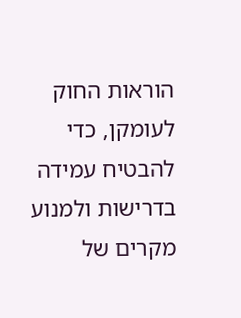הוראות החוק לעומקן, כדי להבטיח עמידה בדרישות ולמנוע מקרים של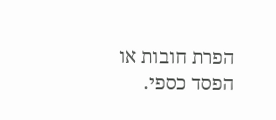הפרת חובות או הפסד כספי.